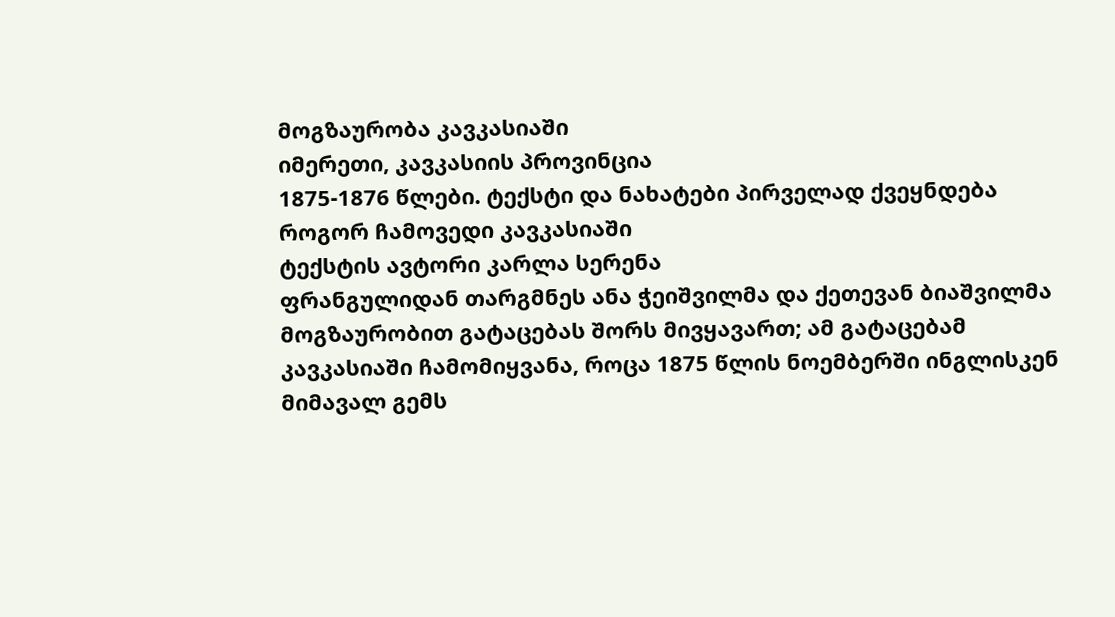მოგზაურობა კავკასიაში
იმერეთი, კავკასიის პროვინცია
1875-1876 წლები. ტექსტი და ნახატები პირველად ქვეყნდება
როგორ ჩამოვედი კავკასიაში
ტექსტის ავტორი კარლა სერენა
ფრანგულიდან თარგმნეს ანა ჭეიშვილმა და ქეთევან ბიაშვილმა
მოგზაურობით გატაცებას შორს მივყავართ; ამ გატაცებამ კავკასიაში ჩამომიყვანა, როცა 1875 წლის ნოემბერში ინგლისკენ მიმავალ გემს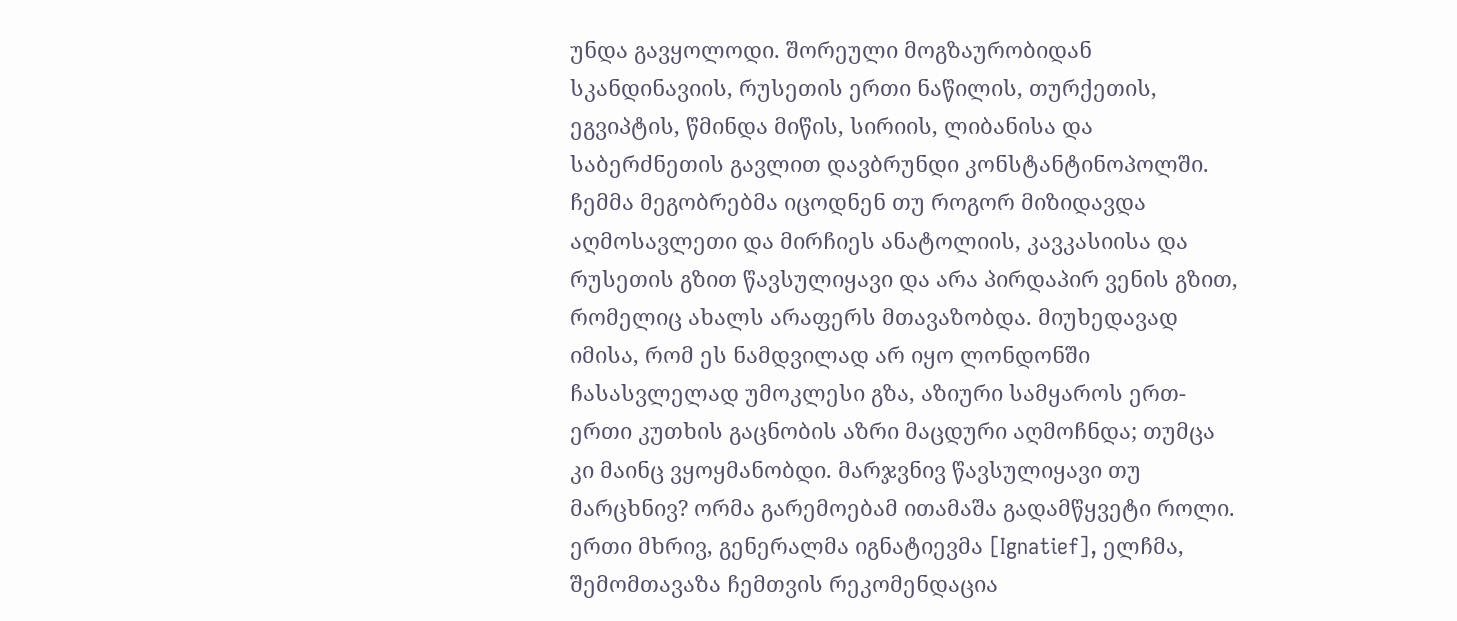უნდა გავყოლოდი. შორეული მოგზაურობიდან სკანდინავიის, რუსეთის ერთი ნაწილის, თურქეთის, ეგვიპტის, წმინდა მიწის, სირიის, ლიბანისა და საბერძნეთის გავლით დავბრუნდი კონსტანტინოპოლში. ჩემმა მეგობრებმა იცოდნენ თუ როგორ მიზიდავდა აღმოსავლეთი და მირჩიეს ანატოლიის, კავკასიისა და რუსეთის გზით წავსულიყავი და არა პირდაპირ ვენის გზით, რომელიც ახალს არაფერს მთავაზობდა. მიუხედავად იმისა, რომ ეს ნამდვილად არ იყო ლონდონში ჩასასვლელად უმოკლესი გზა, აზიური სამყაროს ერთ-ერთი კუთხის გაცნობის აზრი მაცდური აღმოჩნდა; თუმცა კი მაინც ვყოყმანობდი. მარჯვნივ წავსულიყავი თუ მარცხნივ? ორმა გარემოებამ ითამაშა გადამწყვეტი როლი. ერთი მხრივ, გენერალმა იგნატიევმა [Ignatief], ელჩმა, შემომთავაზა ჩემთვის რეკომენდაცია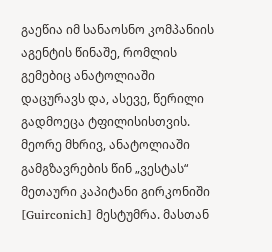გაეწია იმ სანაოსნო კომპანიის აგენტის წინაშე, რომლის გემებიც ანატოლიაში დაცურავს და, ასევე, წერილი გადმოეცა ტფილისისთვის. მეორე მხრივ, ანატოლიაში გამგზავრების წინ „ვესტას“ მეთაური კაპიტანი გირკონიში [Guirconich] მესტუმრა. მასთან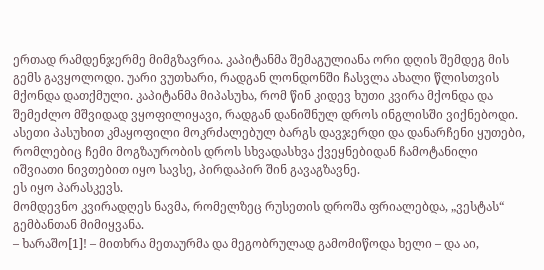ერთად რამდენჯერმე მიმგზავრია. კაპიტანმა შემაგულიანა ორი დღის შემდეგ მის გემს გავყოლოდი. უარი ვუთხარი, რადგან ლონდონში ჩასვლა ახალი წლისთვის მქონდა დათქმული. კაპიტანმა მიპასუხა, რომ წინ კიდევ ხუთი კვირა მქონდა და შემეძლო მშვიდად ვყოფილიყავი, რადგან დანიშნულ დროს ინგლისში ვიქნებოდი. ასეთი პასუხით კმაყოფილი მოკრძალებულ ბარგს დავჯერდი და დანარჩენი ყუთები, რომლებიც ჩემი მოგზაურობის დროს სხვადასხვა ქვეყნებიდან ჩამოტანილი იშვიათი ნივთებით იყო სავსე, პირდაპირ შინ გავაგზავნე.
ეს იყო პარასკევს.
მომდევნო კვირადღეს ნავმა, რომელზეც რუსეთის დროშა ფრიალებდა, „ვესტას“ გემბანთან მიმიყვანა.
– ხარაშო[1]! – მითხრა მეთაურმა და მეგობრულად გამომიწოდა ხელი – და აი,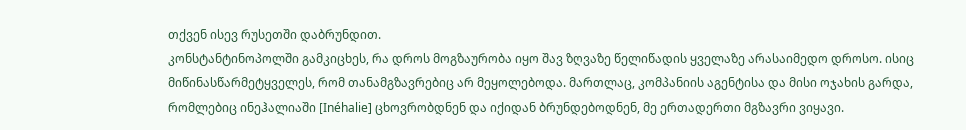თქვენ ისევ რუსეთში დაბრუნდით.
კონსტანტინოპოლში გამკიცხეს, რა დროს მოგზაურობა იყო შავ ზღვაზე წელიწადის ყველაზე არასაიმედო დროსო. ისიც მიწინასწარმეტყველეს, რომ თანამგზავრებიც არ მეყოლებოდა. მართლაც, კომპანიის აგენტისა და მისი ოჯახის გარდა, რომლებიც ინეჰალიაში [Inéhalie] ცხოვრობდნენ და იქიდან ბრუნდებოდნენ, მე ერთადერთი მგზავრი ვიყავი.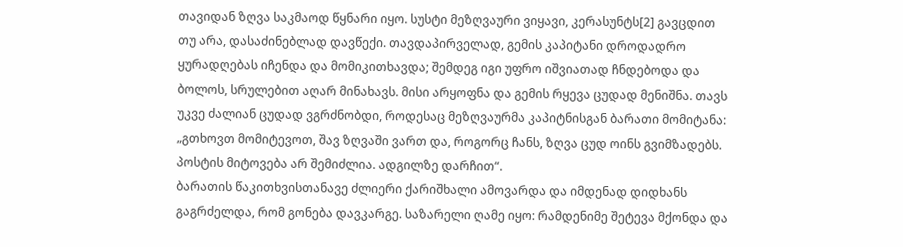თავიდან ზღვა საკმაოდ წყნარი იყო. სუსტი მეზღვაური ვიყავი, კერასუნტს[2] გავცდით თუ არა, დასაძინებლად დავწექი. თავდაპირველად, გემის კაპიტანი დროდადრო ყურადღებას იჩენდა და მომიკითხავდა; შემდეგ იგი უფრო იშვიათად ჩნდებოდა და ბოლოს, სრულებით აღარ მინახავს. მისი არყოფნა და გემის რყევა ცუდად მენიშნა. თავს უკვე ძალიან ცუდად ვგრძნობდი, როდესაც მეზღვაურმა კაპიტნისგან ბარათი მომიტანა: „გთხოვთ მომიტევოთ, შავ ზღვაში ვართ და, როგორც ჩანს, ზღვა ცუდ ოინს გვიმზადებს. პოსტის მიტოვება არ შემიძლია. ადგილზე დარჩით“.
ბარათის წაკითხვისთანავე ძლიერი ქარიშხალი ამოვარდა და იმდენად დიდხანს გაგრძელდა, რომ გონება დავკარგე. საზარელი ღამე იყო: რამდენიმე შეტევა მქონდა და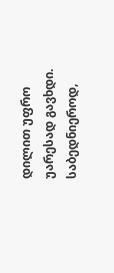დილით უფრო უარესად გავხდი. საბედნიეროდ,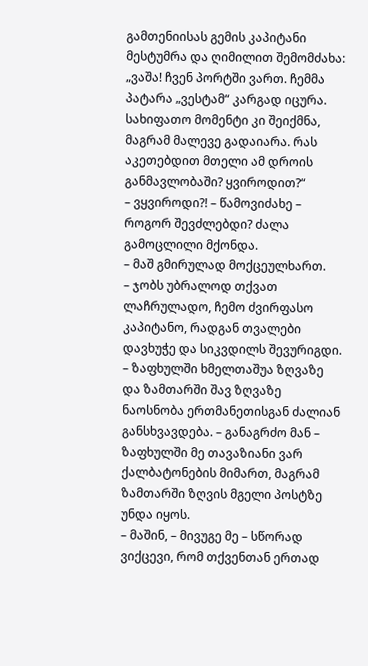გამთენიისას გემის კაპიტანი მესტუმრა და ღიმილით შემომძახა: „ვაშა! ჩვენ პორტში ვართ. ჩემმა პატარა „ვესტამ“ კარგად იცურა. სახიფათო მომენტი კი შეიქმნა, მაგრამ მალევე გადაიარა. რას აკეთებდით მთელი ამ დროის განმავლობაში? ყვიროდით?“
– ვყვიროდი?! – წამოვიძახე – როგორ შევძლებდი? ძალა გამოცლილი მქონდა.
– მაშ გმირულად მოქცეულხართ.
– ჯობს უბრალოდ თქვათ ლაჩრულადო, ჩემო ძვირფასო კაპიტანო, რადგან თვალები დავხუჭე და სიკვდილს შევურიგდი.
– ზაფხულში ხმელთაშუა ზღვაზე და ზამთარში შავ ზღვაზე ნაოსნობა ერთმანეთისგან ძალიან განსხვავდება. – განაგრძო მან – ზაფხულში მე თავაზიანი ვარ ქალბატონების მიმართ, მაგრამ ზამთარში ზღვის მგელი პოსტზე უნდა იყოს.
– მაშინ, – მივუგე მე – სწორად ვიქცევი, რომ თქვენთან ერთად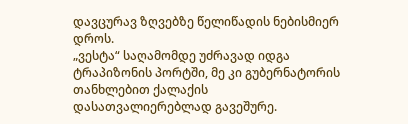დავცურავ ზღვებზე წელიწადის ნებისმიერ დროს.
„ვესტა“ საღამომდე უძრავად იდგა ტრაპიზონის პორტში, მე კი გუბერნატორის თანხლებით ქალაქის დასათვალიერებლად გავეშურე.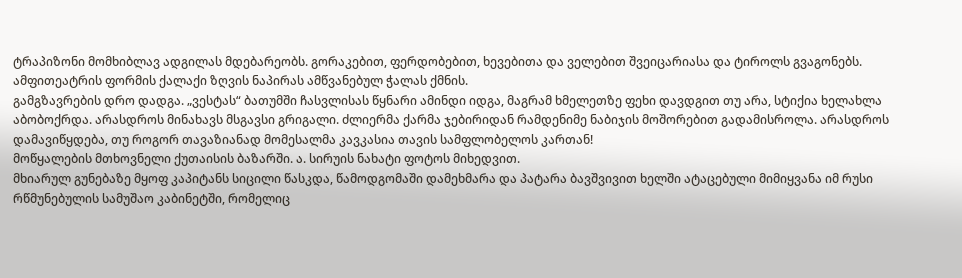ტრაპიზონი მომხიბლავ ადგილას მდებარეობს. გორაკებით, ფერდობებით, ხევებითა და ველებით შვეიცარიასა და ტიროლს გვაგონებს. ამფითეატრის ფორმის ქალაქი ზღვის ნაპირას ამწვანებულ ჭალას ქმნის.
გამგზავრების დრო დადგა. „ვესტას“ ბათუმში ჩასვლისას წყნარი ამინდი იდგა, მაგრამ ხმელეთზე ფეხი დავდგით თუ არა, სტიქია ხელახლა აბობოქრდა. არასდროს მინახავს მსგავსი გრიგალი. ძლიერმა ქარმა ჯებირიდან რამდენიმე ნაბიჯის მოშორებით გადამისროლა. არასდროს დამავიწყდება, თუ როგორ თავაზიანად მომესალმა კავკასია თავის სამფლობელოს კართან!
მოწყალების მთხოვნელი ქუთაისის ბაზარში. ა. სირუის ნახატი ფოტოს მიხედვით.
მხიარულ გუნებაზე მყოფ კაპიტანს სიცილი წასკდა, წამოდგომაში დამეხმარა და პატარა ბავშვივით ხელში ატაცებული მიმიყვანა იმ რუსი რწმუნებულის სამუშაო კაბინეტში, რომელიც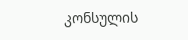კონსულის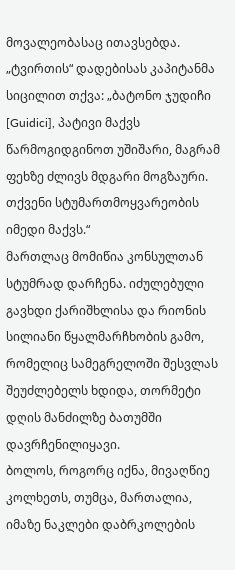მოვალეობასაც ითავსებდა. „ტვირთის“ დადებისას კაპიტანმა სიცილით თქვა: „ბატონო ჯუდიჩი [Guidici], პატივი მაქვს წარმოგიდგინოთ უშიშარი, მაგრამ ფეხზე ძლივს მდგარი მოგზაური. თქვენი სტუმართმოყვარეობის იმედი მაქვს.“
მართლაც მომიწია კონსულთან სტუმრად დარჩენა. იძულებული გავხდი ქარიშხლისა და რიონის სილიანი წყალმარჩხობის გამო, რომელიც სამეგრელოში შესვლას შეუძლებელს ხდიდა, თორმეტი დღის მანძილზე ბათუმში დავრჩენილიყავი.
ბოლოს, როგორც იქნა, მივაღწიე კოლხეთს, თუმცა, მართალია, იმაზე ნაკლები დაბრკოლების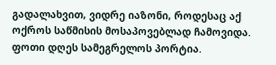გადალახვით, ვიდრე იაზონი, როდესაც აქ ოქროს საწმისის მოსაპოვებლად ჩამოვიდა.
ფოთი დღეს სამეგრელოს პორტია.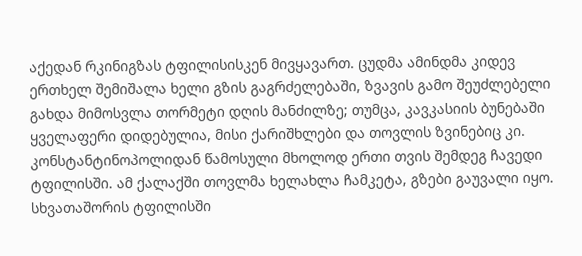აქედან რკინიგზას ტფილისისკენ მივყავართ. ცუდმა ამინდმა კიდევ ერთხელ შემიშალა ხელი გზის გაგრძელებაში, ზვავის გამო შეუძლებელი გახდა მიმოსვლა თორმეტი დღის მანძილზე; თუმცა, კავკასიის ბუნებაში ყველაფერი დიდებულია, მისი ქარიშხლები და თოვლის ზვინებიც კი.
კონსტანტინოპოლიდან წამოსული მხოლოდ ერთი თვის შემდეგ ჩავედი ტფილისში. ამ ქალაქში თოვლმა ხელახლა ჩამკეტა, გზები გაუვალი იყო. სხვათაშორის ტფილისში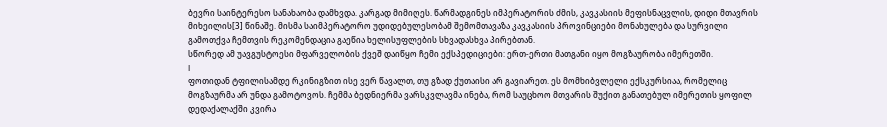ბევრი საინტერესო სანახაობა დამხვდა. კარგად მიმიღეს. წარმადგინეს იმპერატორის ძმის, კავკასიის მეფისნაცვლის, დიდი მთავრის მიხეილის[3] წინაშე. მისმა საიმპერატორო უდიდებულესობამ შემომთავაზა კავკასიის პროვინციები მონახულება და სურვილი გამოთქვა ჩემთვის რეკომენდაცია გაეწია ხელისუფლების სხვადასხვა პირებთან.
სწორედ ამ უავგუსტოესი მფარველობის ქვეშ დაიწყო ჩემი ექსპედიციები: ერთ-ერთი მათგანი იყო მოგზაურობა იმერეთში.
I
ფოთიდან ტფილისამდე რკინიგზით ისე ვერ წავალთ, თუ გზად ქუთაისი არ გავიარეთ. ეს მომხიბვლელი ექსკურსიაა, რომელიც მოგზაურმა არ უნდა გამოტოვოს. ჩემმა ბედნიერმა ვარსკვლავმა ინება, რომ საუცხოო მთვარის შუქით განათებულ იმერეთის ყოფილ დედაქალაქში კვირა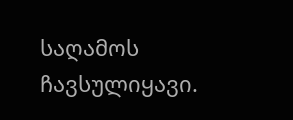საღამოს ჩავსულიყავი.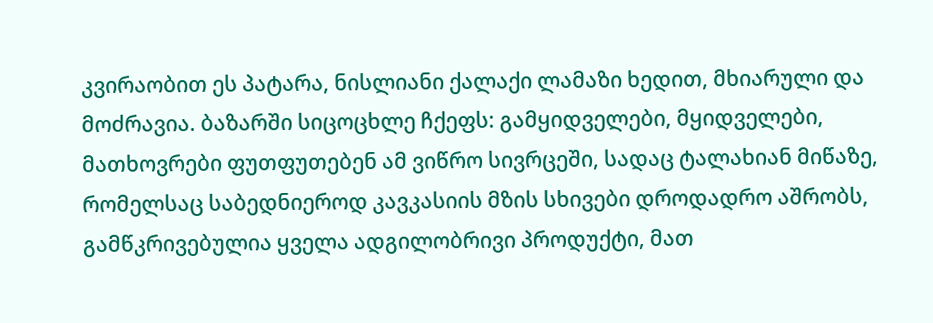კვირაობით ეს პატარა, ნისლიანი ქალაქი ლამაზი ხედით, მხიარული და მოძრავია. ბაზარში სიცოცხლე ჩქეფს: გამყიდველები, მყიდველები, მათხოვრები ფუთფუთებენ ამ ვიწრო სივრცეში, სადაც ტალახიან მიწაზე, რომელსაც საბედნიეროდ კავკასიის მზის სხივები დროდადრო აშრობს, გამწკრივებულია ყველა ადგილობრივი პროდუქტი, მათ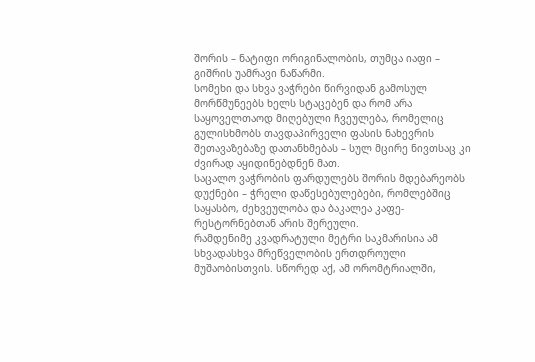შორის – ნატიფი ორიგინალობის, თუმცა იაფი – გიშრის უამრავი ნაწარმი.
სომეხი და სხვა ვაჭრები წირვიდან გამოსულ მორწმუნეებს ხელს სტაცებენ და რომ არა საყოველთაოდ მიღებული ჩვეულება, რომელიც გულისხმობს თავდაპირველი ფასის ნახევრის შეთავაზებაზე დათანხმებას – სულ მცირე ნივთსაც კი ძვირად აყიდინებდნენ მათ.
საცალო ვაჭრობის ფარდულებს შორის მდებარეობს დუქნები – ჭრელი დაწესებულებები, რომლებშიც საყასბო, ძეხვეულობა და ბაკალეა კაფე-რესტორნებთან არის შერეული.
რამდენიმე კვადრატული მეტრი საკმარისია ამ სხვადასხვა მრეწველობის ერთდროული მუშაობისთვის. სწორედ აქ, ამ ორომტრიალში,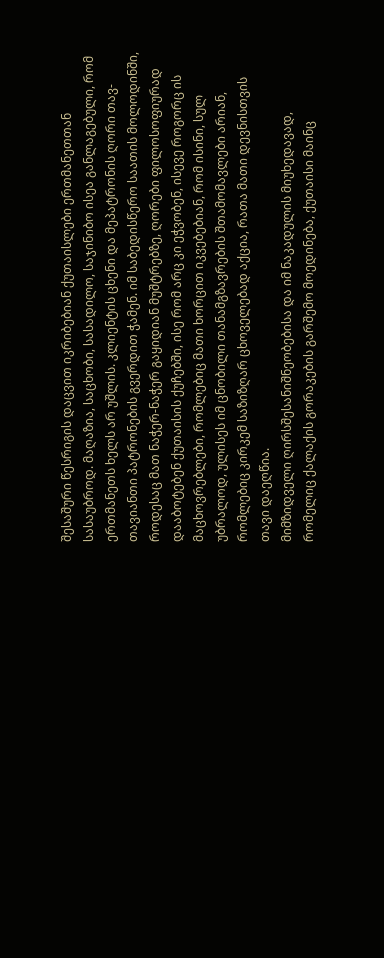შესაშური წესრიგის დაცვით იკრიბებიან ქუთაისლები ერთმანეთთან სასაუბროდ. მაღაზია, საცხობი, სასადილო, საჯინიბო ისეა განლაგებული, რომ ერთმანეთს ხელს არ უშლის. კლიენტის ცხენი და მეპატრონის ღორი თავ-თავიანთი პატრონების გვერდით ჭამენ. იმ საბედისწერო საათის მოლოდინში, როდესაც მათ ნაჭერ-ნაჭერ გაყიდიან მუშტრებზე, ღორები ფილოსოფიურად დააბოტებენ ქუთაისის ქუჩებში, ისე რომ არც კი ეჭვობენ, ისევე როგორც ის მაცხოვრებლები, რომლებიც მათი ხორცით იკვებებიან, რომ ისინი, სულ უბრალოდ, ულისეს იმ ცნობილი თანამგზავრების შთამომავლები არიან, რომლებიც კირკემ საზიზღარ ცხოველებად აქცია, რათა მათი დევნისთვის თავი დაეღწია.
მიმზიდველი ღირსშესანიშნეობებისა და იმ ნაკადულის მიუხედავად, რომელიც ქალაქის გორაკების გარშემო მოედინება, ქუთაისი მაინც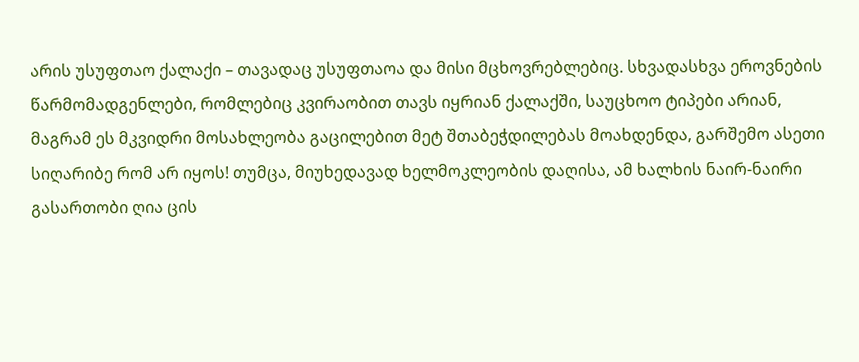არის უსუფთაო ქალაქი – თავადაც უსუფთაოა და მისი მცხოვრებლებიც. სხვადასხვა ეროვნების წარმომადგენლები, რომლებიც კვირაობით თავს იყრიან ქალაქში, საუცხოო ტიპები არიან, მაგრამ ეს მკვიდრი მოსახლეობა გაცილებით მეტ შთაბეჭდილებას მოახდენდა, გარშემო ასეთი სიღარიბე რომ არ იყოს! თუმცა, მიუხედავად ხელმოკლეობის დაღისა, ამ ხალხის ნაირ-ნაირი გასართობი ღია ცის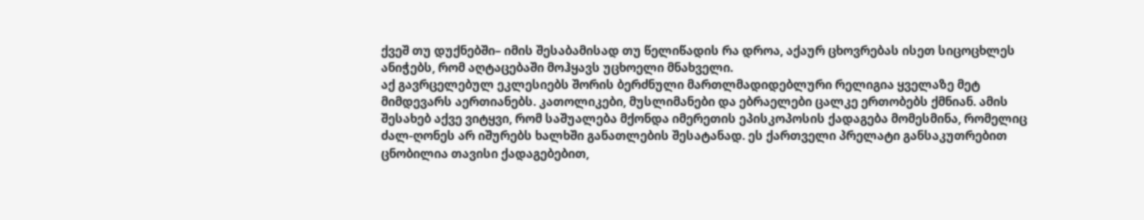ქვეშ თუ დუქნებში– იმის შესაბამისად თუ წელიწადის რა დროა, აქაურ ცხოვრებას ისეთ სიცოცხლეს ანიჭებს, რომ აღტაცებაში მოჰყავს უცხოელი მნახველი.
აქ გავრცელებულ ეკლესიებს შორის ბერძნული მართლმადიდებლური რელიგია ყველაზე მეტ მიმდევარს აერთიანებს. კათოლიკები, მუსლიმანები და ებრაელები ცალკე ერთობებს ქმნიან. ამის შესახებ აქვე ვიტყვი, რომ საშუალება მქონდა იმერეთის ეპისკოპოსის ქადაგება მომესმინა, რომელიც ძალ-ღონეს არ იშურებს ხალხში განათლების შესატანად. ეს ქართველი პრელატი განსაკუთრებით ცნობილია თავისი ქადაგებებით,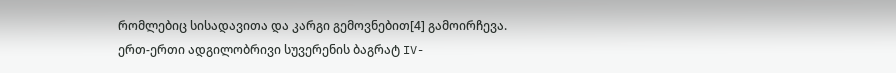რომლებიც სისადავითა და კარგი გემოვნებით[4] გამოირჩევა.
ერთ-ერთი ადგილობრივი სუვერენის ბაგრატ IV-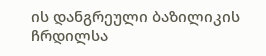ის დანგრეული ბაზილიკის ჩრდილსა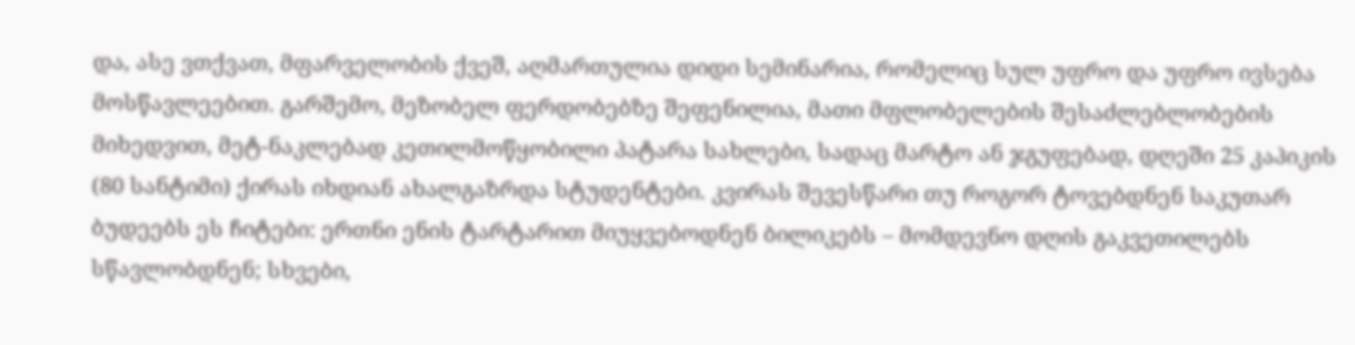და, ასე ვთქვათ, მფარველობის ქვეშ, აღმართულია დიდი სემინარია, რომელიც სულ უფრო და უფრო ივსება მოსწავლეებით. გარშემო, მეზობელ ფერდობებზე შეფენილია, მათი მფლობელების შესაძლებლობების მიხედვით, მეტ-ნაკლებად კეთილმოწყობილი პატარა სახლები, სადაც მარტო ან ჯგუფებად, დღეში 25 კაპიკის (80 სანტიმი) ქირას იხდიან ახალგაზრდა სტუდენტები. კვირას შევესწარი თუ როგორ ტოვებდნენ საკუთარ ბუდეებს ეს ჩიტები: ერთნი ენის ტარტარით მიუყვებოდნენ ბილიკებს – მომდევნო დღის გაკვეთილებს სწავლობდნენ; სხვები,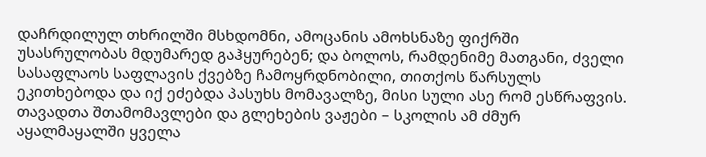დაჩრდილულ თხრილში მსხდომნი, ამოცანის ამოხსნაზე ფიქრში უსასრულობას მდუმარედ გაჰყურებენ; და ბოლოს, რამდენიმე მათგანი, ძველი სასაფლაოს საფლავის ქვებზე ჩამოყრდნობილი, თითქოს წარსულს ეკითხებოდა და იქ ეძებდა პასუხს მომავალზე, მისი სული ასე რომ ესწრაფვის. თავადთა შთამომავლები და გლეხების ვაჟები – სკოლის ამ ძმურ აყალმაყალში ყველა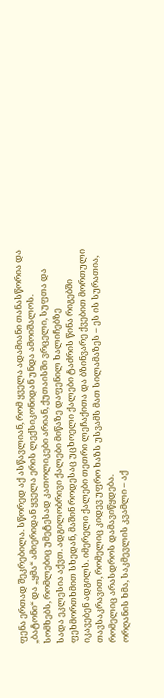ფენა ერთად შეკრებილა. სწორედ აქ ასწავლიან, რომ ყველა ადამიანი თანასწორია და „ბატონი“ და „ყმა“ ამიერიდან ყველა ერის ლექსიკონიდან უნდა ამოიშალოს.
სომხებს, რომლებიც უმეტესად კათოლიკები არიან, ქუთაისში ვრცელი, სუფთა და სადა ეკლესია აქვთ. ადგილობრივი ქალები მიწაზე დაფენილ ხალიჩებზე ფეხმორთხმით სხედან, მაშინ როდესაც უცხოელი ქალები ტაძრის წინა რიგებში იკავებენ ადგილს. იმერელი ქალები თეთრი ლეჩაქითა და ბზინვარე ქვებით მორთული თავსაკრავით, რომელიც კიდევ უფრო ხაზს უსვამს მათ სილამაზეს – ეს ის სურათია, რომელიც არასდროს დამავიწყდება.
ორღანის ხმა, საკმევლის კვამლი – აქ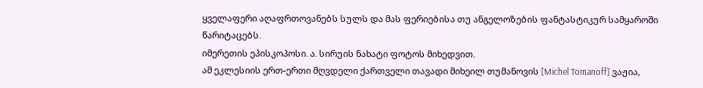ყველაფერი აღაფრთოვანებს სულს და მას ფერიებისა თუ ანგელოზების ფანტასტიკურ სამყაროში წარიტაცებს.
იმერეთის ეპისკოპოსი. ა. სირუის ნახატი ფოტოს მიხედვით.
ამ ეკლესიის ერთ-ერთი მღვდელი ქართველი თავადი მიხეილ თუმანოვის [Michel Tomanoff] ვაჟია,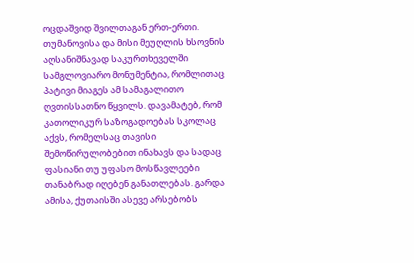ოცდაშვიდ შვილთაგან ერთ-ერთი. თუმანოვისა და მისი მეუღლის ხსოვნის აღსანიშნავად საკურთხეველში სამგლოვიარო მონუმენტია, რომლითაც პატივი მიაგეს ამ სამაგალითო ღვთისსათნო წყვილს. დავამატებ, რომ კათოლიკურ საზოგადოებას სკოლაც აქვს, რომელსაც თავისი შემოწირულობებით ინახავს და სადაც ფასიანი თუ უფასო მოსწავლეები თანაბრად იღებენ განათლებას. გარდა ამისა, ქუთაისში ასევე არსებობს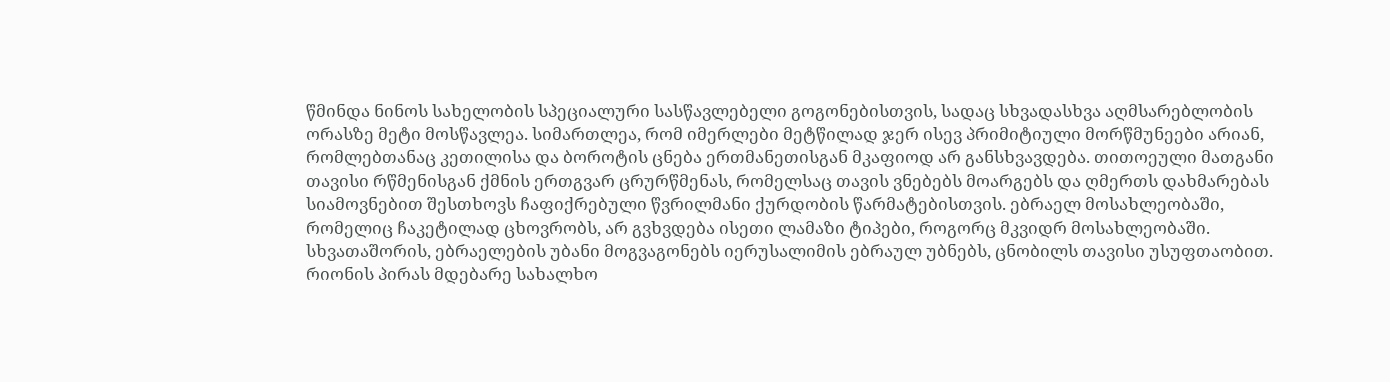წმინდა ნინოს სახელობის სპეციალური სასწავლებელი გოგონებისთვის, სადაც სხვადასხვა აღმსარებლობის ორასზე მეტი მოსწავლეა. სიმართლეა, რომ იმერლები მეტწილად ჯერ ისევ პრიმიტიული მორწმუნეები არიან, რომლებთანაც კეთილისა და ბოროტის ცნება ერთმანეთისგან მკაფიოდ არ განსხვავდება. თითოეული მათგანი თავისი რწმენისგან ქმნის ერთგვარ ცრურწმენას, რომელსაც თავის ვნებებს მოარგებს და ღმერთს დახმარებას სიამოვნებით შესთხოვს ჩაფიქრებული წვრილმანი ქურდობის წარმატებისთვის. ებრაელ მოსახლეობაში, რომელიც ჩაკეტილად ცხოვრობს, არ გვხვდება ისეთი ლამაზი ტიპები, როგორც მკვიდრ მოსახლეობაში. სხვათაშორის, ებრაელების უბანი მოგვაგონებს იერუსალიმის ებრაულ უბნებს, ცნობილს თავისი უსუფთაობით.
რიონის პირას მდებარე სახალხო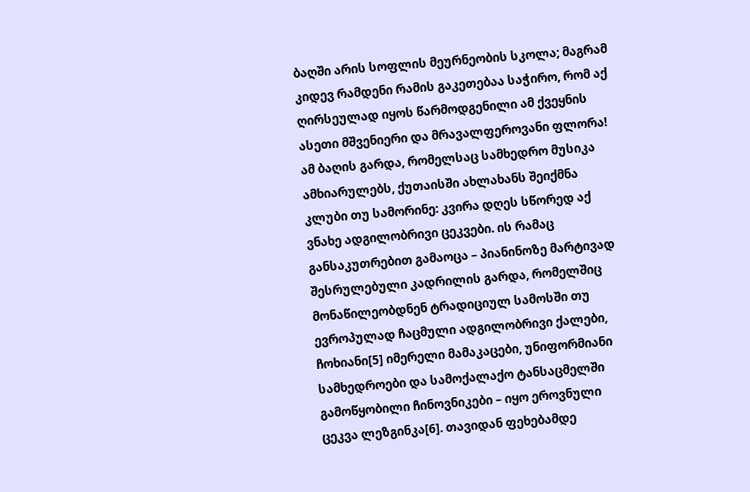ბაღში არის სოფლის მეურნეობის სკოლა; მაგრამ კიდევ რამდენი რამის გაკეთებაა საჭირო, რომ აქ ღირსეულად იყოს წარმოდგენილი ამ ქვეყნის ასეთი მშვენიერი და მრავალფეროვანი ფლორა!
ამ ბაღის გარდა, რომელსაც სამხედრო მუსიკა ამხიარულებს, ქუთაისში ახლახანს შეიქმნა კლუბი თუ სამორინე: კვირა დღეს სწორედ აქ ვნახე ადგილობრივი ცეკვები. ის რამაც განსაკუთრებით გამაოცა – პიანინოზე მარტივად შესრულებული კადრილის გარდა, რომელშიც მონაწილეობდნენ ტრადიციულ სამოსში თუ ევროპულად ჩაცმული ადგილობრივი ქალები, ჩოხიანი[5] იმერელი მამაკაცები, უნიფორმიანი სამხედროები და სამოქალაქო ტანსაცმელში გამოწყობილი ჩინოვნიკები – იყო ეროვნული ცეკვა ლეზგინკა[6]. თავიდან ფეხებამდე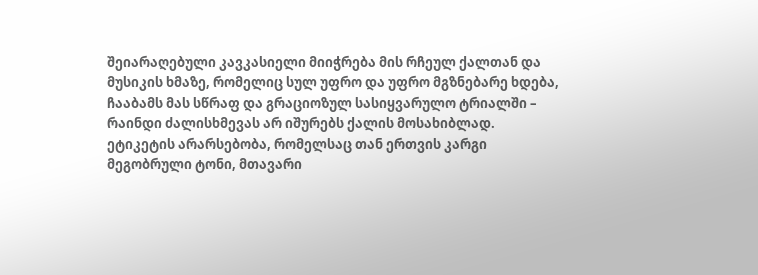შეიარაღებული კავკასიელი მიიჭრება მის რჩეულ ქალთან და მუსიკის ხმაზე, რომელიც სულ უფრო და უფრო მგზნებარე ხდება, ჩააბამს მას სწრაფ და გრაციოზულ სასიყვარულო ტრიალში – რაინდი ძალისხმევას არ იშურებს ქალის მოსახიბლად. ეტიკეტის არარსებობა, რომელსაც თან ერთვის კარგი მეგობრული ტონი, მთავარი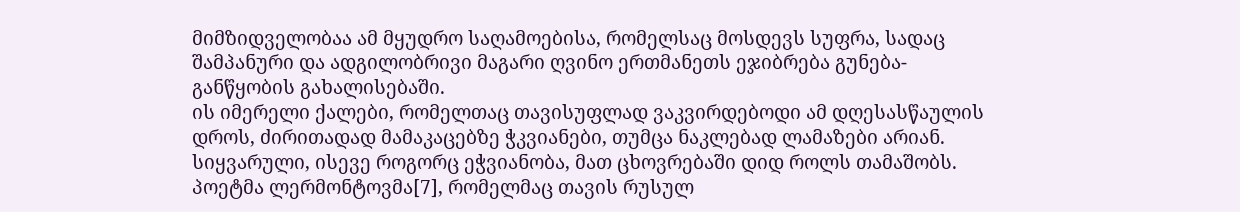მიმზიდველობაა ამ მყუდრო საღამოებისა, რომელსაც მოსდევს სუფრა, სადაც შამპანური და ადგილობრივი მაგარი ღვინო ერთმანეთს ეჯიბრება გუნება-განწყობის გახალისებაში.
ის იმერელი ქალები, რომელთაც თავისუფლად ვაკვირდებოდი ამ დღესასწაულის დროს, ძირითადად მამაკაცებზე ჭკვიანები, თუმცა ნაკლებად ლამაზები არიან. სიყვარული, ისევე როგორც ეჭვიანობა, მათ ცხოვრებაში დიდ როლს თამაშობს. პოეტმა ლერმონტოვმა[7], რომელმაც თავის რუსულ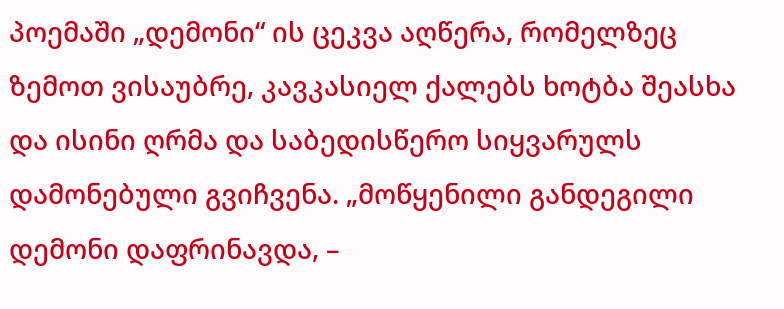პოემაში „დემონი“ ის ცეკვა აღწერა, რომელზეც ზემოთ ვისაუბრე, კავკასიელ ქალებს ხოტბა შეასხა და ისინი ღრმა და საბედისწერო სიყვარულს დამონებული გვიჩვენა. „მოწყენილი განდეგილი დემონი დაფრინავდა, –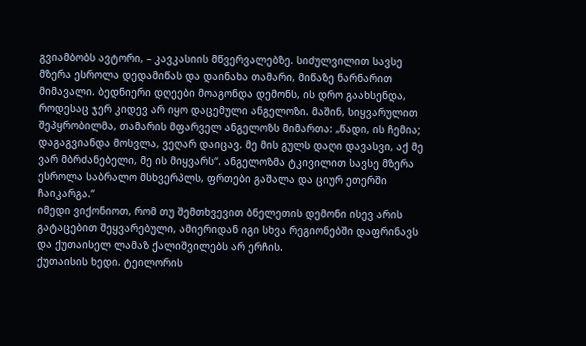გვიამბობს ავტორი, – კავკასიის მწვერვალებზე. სიძულვილით სავსე მზერა ესროლა დედამიწას და დაინახა თამარი, მიწაზე ნარნარით მიმავალი. ბედნიერი დღეები მოაგონდა დემონს, ის დრო გაახსენდა, როდესაც ჯერ კიდევ არ იყო დაცემული ანგელოზი. მაშინ, სიყვარულით შეპყრობილმა, თამარის მფარველ ანგელოზს მიმართა: „წადი, ის ჩემია; დაგაგვიანდა მოსვლა, ვეღარ დაიცავ. მე მის გულს დაღი დავასვი, აქ მე ვარ მბრძანებელი, მე ის მიყვარს“. ანგელოზმა ტკივილით სავსე მზერა ესროლა საბრალო მსხვერპლს, ფრთები გაშალა და ციურ ეთერში ჩაიკარგა.“
იმედი ვიქონიოთ, რომ თუ შემთხვევით ბნელეთის დემონი ისევ არის გატაცებით შეყვარებული, ამიერიდან იგი სხვა რეგიონებში დაფრინავს და ქუთაისელ ლამაზ ქალიშვილებს არ ერჩის.
ქუთაისის ხედი. ტეილორის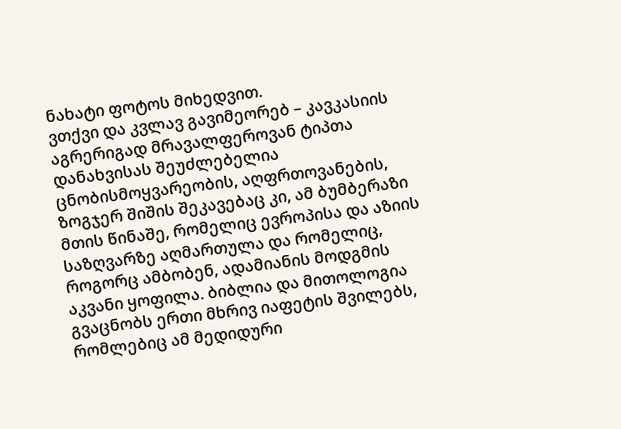ნახატი ფოტოს მიხედვით.
ვთქვი და კვლავ გავიმეორებ – კავკასიის აგრერიგად მრავალფეროვან ტიპთა დანახვისას შეუძლებელია ცნობისმოყვარეობის, აღფრთოვანების, ზოგჯერ შიშის შეკავებაც კი, ამ ბუმბერაზი მთის წინაშე, რომელიც ევროპისა და აზიის საზღვარზე აღმართულა და რომელიც, როგორც ამბობენ, ადამიანის მოდგმის აკვანი ყოფილა. ბიბლია და მითოლოგია გვაცნობს ერთი მხრივ იაფეტის შვილებს, რომლებიც ამ მედიდური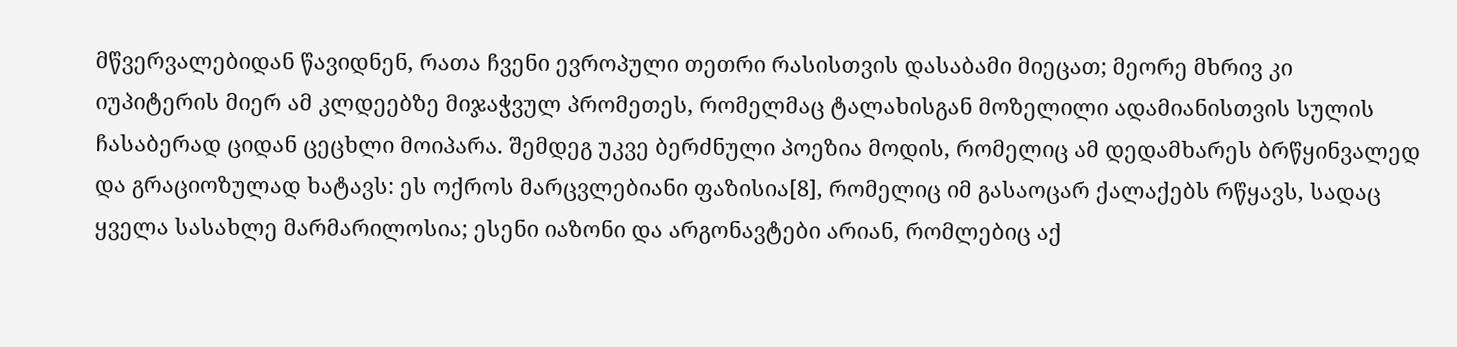მწვერვალებიდან წავიდნენ, რათა ჩვენი ევროპული თეთრი რასისთვის დასაბამი მიეცათ; მეორე მხრივ კი იუპიტერის მიერ ამ კლდეებზე მიჯაჭვულ პრომეთეს, რომელმაც ტალახისგან მოზელილი ადამიანისთვის სულის ჩასაბერად ციდან ცეცხლი მოიპარა. შემდეგ უკვე ბერძნული პოეზია მოდის, რომელიც ამ დედამხარეს ბრწყინვალედ და გრაციოზულად ხატავს: ეს ოქროს მარცვლებიანი ფაზისია[8], რომელიც იმ გასაოცარ ქალაქებს რწყავს, სადაც ყველა სასახლე მარმარილოსია; ესენი იაზონი და არგონავტები არიან, რომლებიც აქ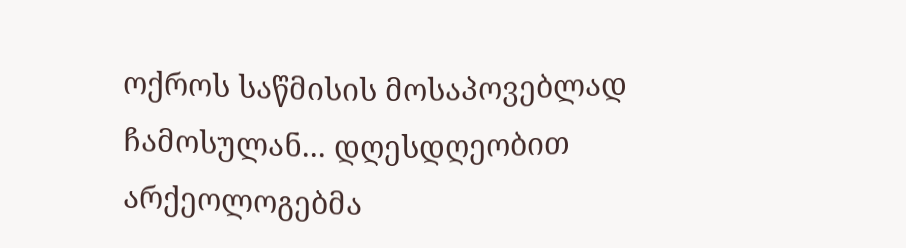ოქროს საწმისის მოსაპოვებლად ჩამოსულან... დღესდღეობით არქეოლოგებმა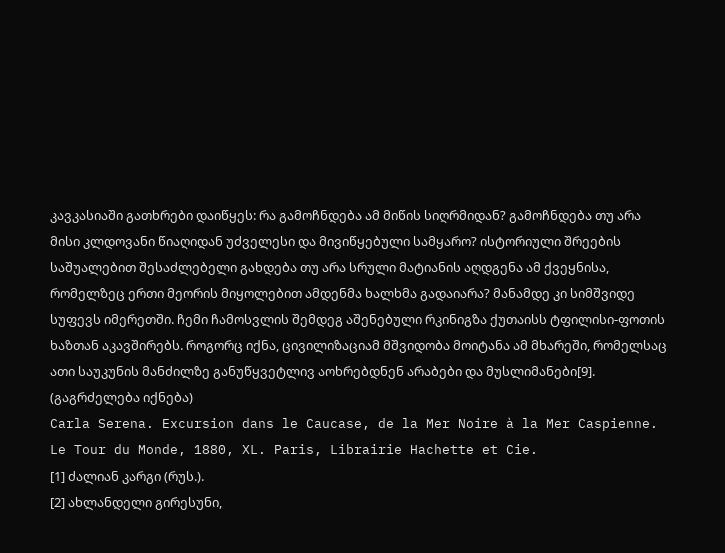კავკასიაში გათხრები დაიწყეს: რა გამოჩნდება ამ მიწის სიღრმიდან? გამოჩნდება თუ არა მისი კლდოვანი წიაღიდან უძველესი და მივიწყებული სამყარო? ისტორიული შრეების საშუალებით შესაძლებელი გახდება თუ არა სრული მატიანის აღდგენა ამ ქვეყნისა, რომელზეც ერთი მეორის მიყოლებით ამდენმა ხალხმა გადაიარა? მანამდე კი სიმშვიდე სუფევს იმერეთში. ჩემი ჩამოსვლის შემდეგ აშენებული რკინიგზა ქუთაისს ტფილისი-ფოთის ხაზთან აკავშირებს. როგორც იქნა, ცივილიზაციამ მშვიდობა მოიტანა ამ მხარეში, რომელსაც ათი საუკუნის მანძილზე განუწყვეტლივ აოხრებდნენ არაბები და მუსლიმანები[9].
(გაგრძელება იქნება)
Carla Serena. Excursion dans le Caucase, de la Mer Noire à la Mer Caspienne. Le Tour du Monde, 1880, XL. Paris, Librairie Hachette et Cie.
[1] ძალიან კარგი (რუს.).
[2] ახლანდელი გირესუნი,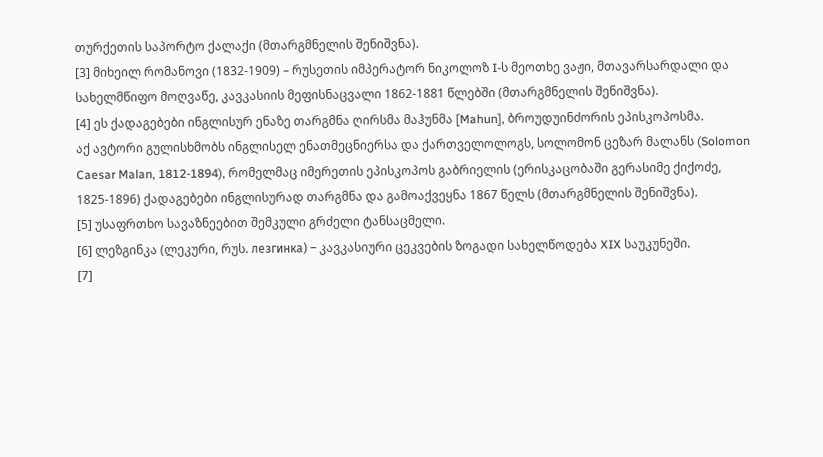თურქეთის საპორტო ქალაქი (მთარგმნელის შენიშვნა).
[3] მიხეილ რომანოვი (1832-1909) – რუსეთის იმპერატორ ნიკოლოზ I-ს მეოთხე ვაჟი, მთავარსარდალი და სახელმწიფო მოღვაწე, კავკასიის მეფისნაცვალი 1862-1881 წლებში (მთარგმნელის შენიშვნა).
[4] ეს ქადაგებები ინგლისურ ენაზე თარგმნა ღირსმა მაჰუნმა [Mahun], ბროუდუინძორის ეპისკოპოსმა.
აქ ავტორი გულისხმობს ინგლისელ ენათმეცნიერსა და ქართველოლოგს, სოლომონ ცეზარ მალანს (Solomon Caesar Malan, 1812-1894), რომელმაც იმერეთის ეპისკოპოს გაბრიელის (ერისკაცობაში გერასიმე ქიქოძე, 1825-1896) ქადაგებები ინგლისურად თარგმნა და გამოაქვეყნა 1867 წელს (მთარგმნელის შენიშვნა).
[5] უსაფრთხო სავაზნეებით შემკული გრძელი ტანსაცმელი.
[6] ლეზგინკა (ლეკური, რუს. лезгинка) – კავკასიური ცეკვების ზოგადი სახელწოდება XIX საუკუნეში.
[7]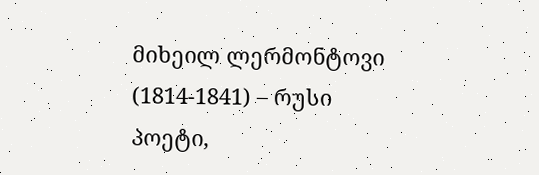მიხეილ ლერმონტოვი (1814-1841) – რუსი პოეტი,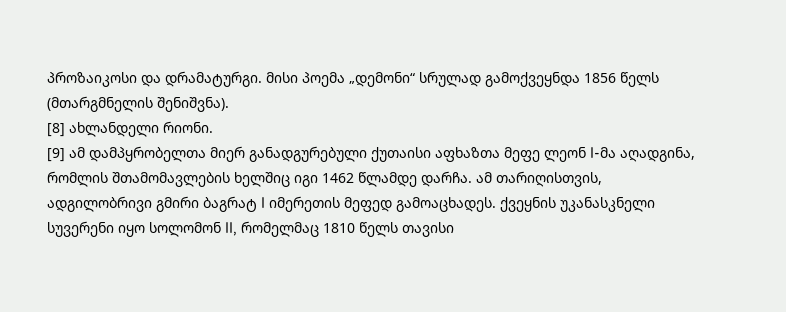პროზაიკოსი და დრამატურგი. მისი პოემა „დემონი“ სრულად გამოქვეყნდა 1856 წელს (მთარგმნელის შენიშვნა).
[8] ახლანდელი რიონი.
[9] ამ დამპყრობელთა მიერ განადგურებული ქუთაისი აფხაზთა მეფე ლეონ I-მა აღადგინა, რომლის შთამომავლების ხელშიც იგი 1462 წლამდე დარჩა. ამ თარიღისთვის, ადგილობრივი გმირი ბაგრატ I იმერეთის მეფედ გამოაცხადეს. ქვეყნის უკანასკნელი სუვერენი იყო სოლომონ II, რომელმაც 1810 წელს თავისი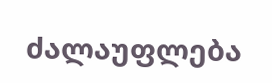ძალაუფლება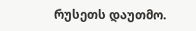რუსეთს დაუთმო.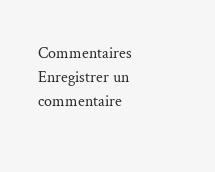Commentaires
Enregistrer un commentaire